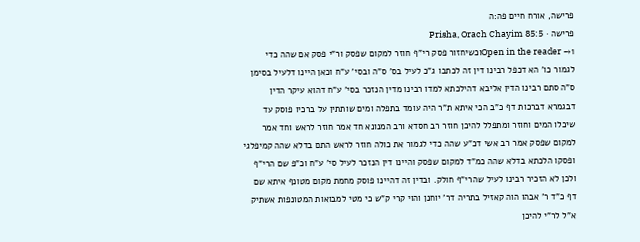פרישה, אורח חיים פה:ה
פרישה · Prisha, Orach Chayim 85:5
Open in the reader →1וכשיחזור פסק רי"ף חוזר למקום שפסק ור"י פסק אם שהה כדי לגמור כו' הא דכפל רבינו דין זה לכתבו ג"כ לעיל בס' ס"ה ובסי' ע"ח וכאן היינו דלעיל בסימן ס"ה סתם רבינו הדין אליבא דהילכתא למדו רבינו מדין הנזכר בסי' ע"ח דהוא עיקר הדין דבגמרא דברכות דף כ"ב הכי איתא ת"ר היה עומד בתפלה ומים שותתין על ברכיו פוסק עד שיכלו המים וחוזר ומתפלל להיכן חוזר רב חסדא ורב המנונא חד אמר חוזר לראש וחד אמר למקום שפסק אמר רב אשי דכ"ע שהה כדי לגמור את כולה חוזר לראש התם בדלא שהה קמיפלגי ופסקו הלכתא בדלא שהה כמ"ד למקום שפסק והיינו דין הנזכר לעיל סי' ע"ח וכ"פ שם הרי"ף ולכן לא הזכיר רבינו לעיל שהרי"ף חולק. ובדין זה דהיינו פוסק מחמת מקום מטונף איתא שם דף כ"ד ר' אבהו הוה קאזיל בתריה דר' יוחנן והוי קרי ק"ש כי מטי למבואות המטונפות אשתיק א"ל לר"י להיכן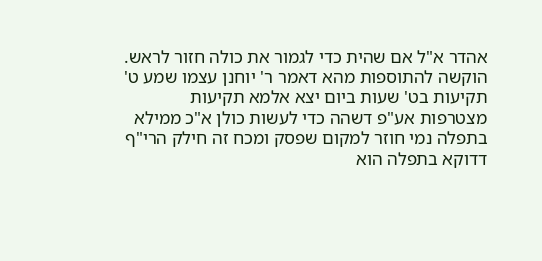אהדר א"ל אם שהית כדי לגמור את כולה חזור לראש. הוקשה להתוספות מהא דאמר ר' יוחנן עצמו שמע ט' תקיעות בט' שעות ביום יצא אלמא תקיעות מצטרפות אע"פ דשהה כדי לעשות כולן א"כ ממילא בתפלה נמי חוזר למקום שפסק ומכח זה חילק הרי"ף דדוקא בתפלה הוא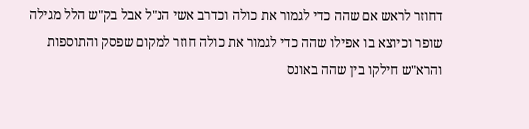דחוזר לראש אם שהה כדי לגמור את כולה וכדרב אשי הנ"ל אבל בק"ש הלל מגילה שופר וכיוצא בו אפילו שהה כדי לגמור את כולה חוזר למקום שפסק והתוספות והרא"ש חילקו בין שהה באונס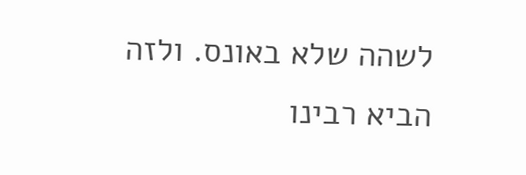לשהה שלא באונס. ולזה הביא רבינו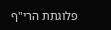פלוגתת הרי"ף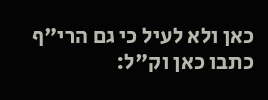כאן ולא לעיל כי גם הרי"ף כתבו כאן וק"ל: